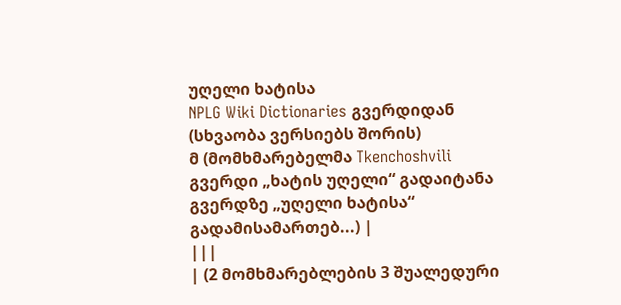უღელი ხატისა
NPLG Wiki Dictionaries გვერდიდან
(სხვაობა ვერსიებს შორის)
მ (მომხმარებელმა Tkenchoshvili გვერდი „ხატის უღელი“ გადაიტანა გვერდზე „უღელი ხატისა“ გადამისამართებ...) |
|||
| (2 მომხმარებლების 3 შუალედური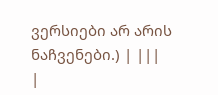ვერსიები არ არის ნაჩვენები.) | |||
|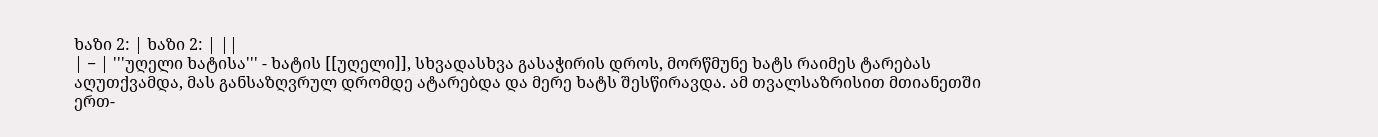ხაზი 2: | ხაზი 2: | ||
| − | '''უღელი ხატისა''' - ხატის [[უღელი]], სხვადასხვა გასაჭირის დროს, მორწმუნე ხატს რაიმეს ტარებას აღუთქვამდა, მას განსაზღვრულ დრომდე ატარებდა და მერე ხატს შესწირავდა. ამ თვალსაზრისით მთიანეთში ერთ-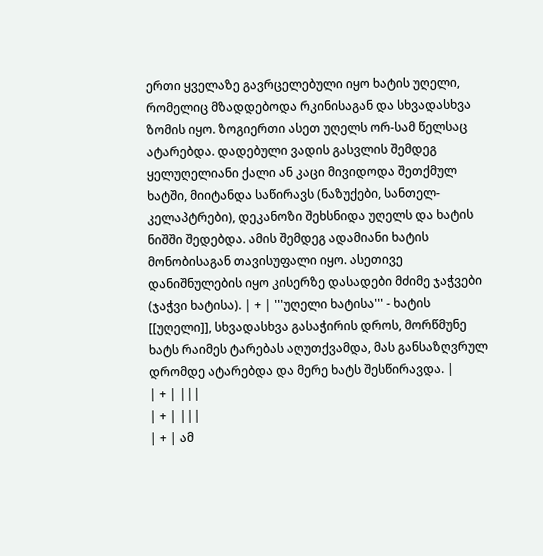ერთი ყველაზე გავრცელებული იყო ხატის უღელი, რომელიც მზადდებოდა რკინისაგან და სხვადასხვა ზომის იყო. ზოგიერთი ასეთ უღელს ორ-სამ წელსაც ატარებდა. დადებული ვადის გასვლის შემდეგ ყელუღელიანი ქალი ან კაცი მივიდოდა შეთქმულ ხატში, მიიტანდა საწირავს (ნაზუქები, სანთელ-კელაპტრები), დეკანოზი შეხსნიდა უღელს და ხატის ნიშში შედებდა. ამის შემდეგ ადამიანი ხატის მონობისაგან თავისუფალი იყო. ასეთივე დანიშნულების იყო კისერზე დასადები მძიმე ჯაჭვები (ჯაჭვი ხატისა). | + | '''უღელი ხატისა''' - ხატის [[უღელი]], სხვადასხვა გასაჭირის დროს, მორწმუნე ხატს რაიმეს ტარებას აღუთქვამდა, მას განსაზღვრულ დრომდე ატარებდა და მერე ხატს შესწირავდა. |
| + | |||
| + | |||
| + | ამ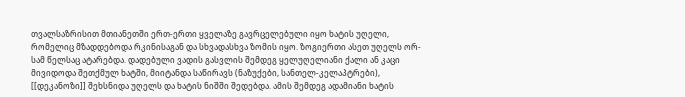თვალსაზრისით მთიანეთში ერთ-ერთი ყველაზე გავრცელებული იყო ხატის უღელი, რომელიც მზადდებოდა რკინისაგან და სხვადასხვა ზომის იყო. ზოგიერთი ასეთ უღელს ორ-სამ წელსაც ატარებდა. დადებული ვადის გასვლის შემდეგ ყელუღელიანი ქალი ან კაცი მივიდოდა შეთქმულ ხატში, მიიტანდა საწირავს (ნაზუქები, სანთელ-კელაპტრები), [[დეკანოზი]] შეხსნიდა უღელს და ხატის ნიშში შედებდა. ამის შემდეგ ადამიანი ხატის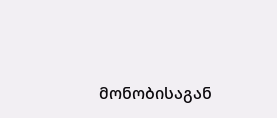მონობისაგან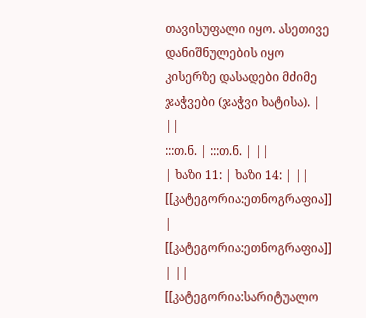თავისუფალი იყო. ასეთივე დანიშნულების იყო კისერზე დასადები მძიმე ჯაჭვები (ჯაჭვი ხატისა). | ||
:::თ.ნ. | :::თ.ნ. | ||
| ხაზი 11: | ხაზი 14: | ||
[[კატეგორია:ეთნოგრაფია]] | [[კატეგორია:ეთნოგრაფია]] | ||
[[კატეგორია:სარიტუალო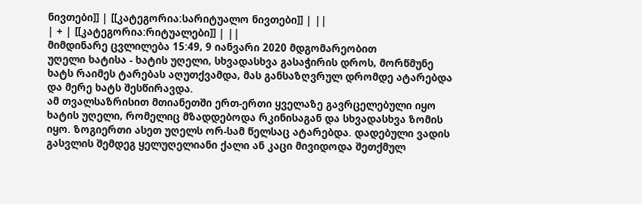ნივთები]] | [[კატეგორია:სარიტუალო ნივთები]] | ||
| + | [[კატეგორია:რიტუალები]] | ||
მიმდინარე ცვლილება 15:49, 9 იანვარი 2020 მდგომარეობით
უღელი ხატისა - ხატის უღელი, სხვადასხვა გასაჭირის დროს, მორწმუნე ხატს რაიმეს ტარებას აღუთქვამდა, მას განსაზღვრულ დრომდე ატარებდა და მერე ხატს შესწირავდა.
ამ თვალსაზრისით მთიანეთში ერთ-ერთი ყველაზე გავრცელებული იყო ხატის უღელი, რომელიც მზადდებოდა რკინისაგან და სხვადასხვა ზომის იყო. ზოგიერთი ასეთ უღელს ორ-სამ წელსაც ატარებდა. დადებული ვადის გასვლის შემდეგ ყელუღელიანი ქალი ან კაცი მივიდოდა შეთქმულ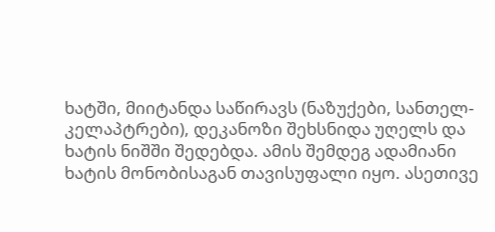ხატში, მიიტანდა საწირავს (ნაზუქები, სანთელ-კელაპტრები), დეკანოზი შეხსნიდა უღელს და ხატის ნიშში შედებდა. ამის შემდეგ ადამიანი ხატის მონობისაგან თავისუფალი იყო. ასეთივე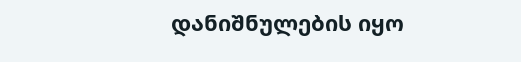დანიშნულების იყო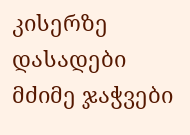კისერზე დასადები მძიმე ჯაჭვები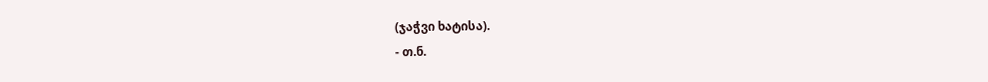(ჯაჭვი ხატისა).
- თ.ნ.